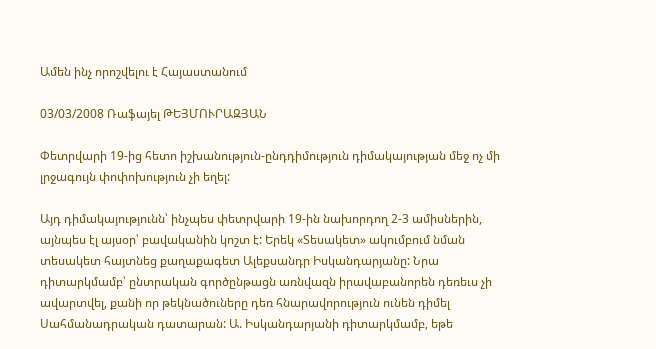Ամեն ինչ որոշվելու է Հայաստանում

03/03/2008 Ռաֆայել ԹԵՅՄՈՒՐԱԶՅԱՆ

Փետրվարի 19-ից հետո իշխանություն-ընդդիմություն դիմակայության մեջ ոչ մի լրջագույն փոփոխություն չի եղել:

Այդ դիմակայությունն՝ ինչպես փետրվարի 19-ին նախորդող 2-3 ամիսներին, այնպես էլ այսօր՝ բավականին կոշտ է: Երեկ «Տեսակետ» ակումբում նման տեսակետ հայտնեց քաղաքագետ Ալեքսանդր Իսկանդարյանը: Նրա դիտարկմամբ՝ ընտրական գործընթացն առնվազն իրավաբանորեն դեռեւս չի ավարտվել, քանի որ թեկնածուները դեռ հնարավորություն ունեն դիմել Սահմանադրական դատարան: Ա. Իսկանդարյանի դիտարկմամբ, եթե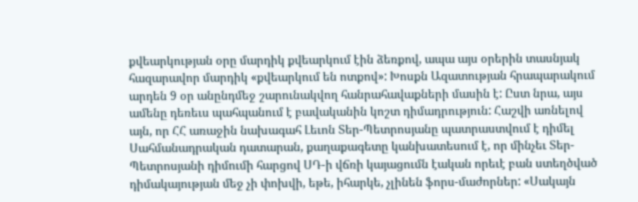քվեարկության օրը մարդիկ քվեարկում էին ձեռքով, ապա այս օրերին տասնյակ հազարավոր մարդիկ «քվեարկում են ոտքով»: Խոսքն Ազատության հրապարակում արդեն 9 օր անընդմեջ շարունակվող հանրահավաքների մասին է: Ըստ նրա, այս ամենը դեռեւս պահպանում է բավականին կոշտ դիմադրություն: Հաշվի առնելով այն, որ ՀՀ առաջին նախագահ Լեւոն Տեր-Պետրոսյանը պատրաստվում է դիմել Սահմանադրական դատարան, քաղաքագետը կանխատեսում է, որ մինչեւ Տեր-Պետրոսյանի դիմումի հարցով ՍԴ-ի վճռի կայացումն էական որեւէ բան ստեղծված դիմակայության մեջ չի փոխվի, եթե, իհարկե, չլինեն ֆորս-մաժորներ: «Սակայն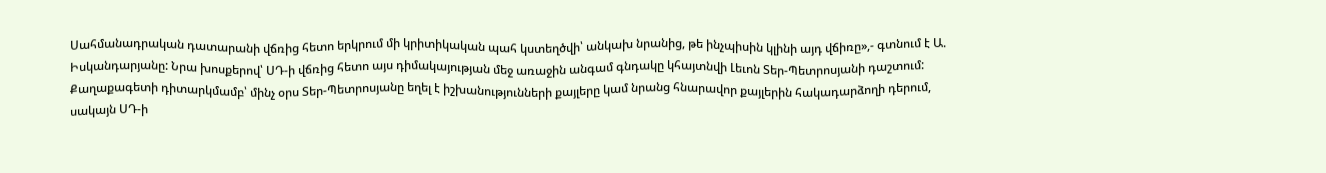Սահմանադրական դատարանի վճռից հետո երկրում մի կրիտիկական պահ կստեղծվի՝ անկախ նրանից, թե ինչպիսին կլինի այդ վճիռը»,- գտնում է Ա. Իսկանդարյանը: Նրա խոսքերով՝ ՍԴ-ի վճռից հետո այս դիմակայության մեջ առաջին անգամ գնդակը կհայտնվի Լեւոն Տեր-Պետրոսյանի դաշտում: Քաղաքագետի դիտարկմամբ՝ մինչ օրս Տեր-Պետրոսյանը եղել է իշխանությունների քայլերը կամ նրանց հնարավոր քայլերին հակադարձողի դերում, սակայն ՍԴ-ի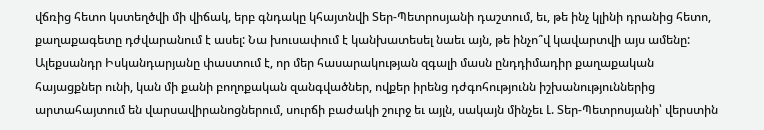վճռից հետո կստեղծվի մի վիճակ, երբ գնդակը կհայտնվի Տեր-Պետրոսյանի դաշտում, եւ, թե ինչ կլինի դրանից հետո, քաղաքագետը դժվարանում է ասել: Նա խուսափում է կանխատեսել նաեւ այն, թե ինչո՞վ կավարտվի այս ամենը: Ալեքսանդր Իսկանդարյանը փաստում է, որ մեր հասարակության զգալի մասն ընդդիմադիր քաղաքական հայացքներ ունի, կան մի քանի բողոքական զանգվածներ, ովքեր իրենց դժգոհությունն իշխանություններից արտահայտում են վարսավիրանոցներում, սուրճի բաժակի շուրջ եւ այլն, սակայն մինչեւ Լ. Տեր-Պետրոսյանի՝ վերստին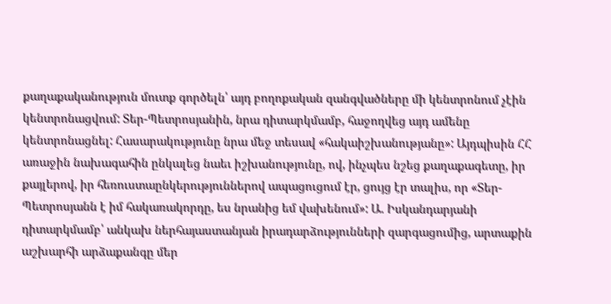քաղաքականություն մուտք գործելն՝ այդ բողոքական զանգվածները մի կենտրոնում չէին կենտրոնացվում: Տեր-Պետրոսյանին, նրա դիտարկմամբ, հաջողվեց այդ ամենը կենտրոնացնել: Հասարակությունը նրա մեջ տեսավ «հակաիշխանությանը»: Այդպիսին ՀՀ առաջին նախագահին ընկալեց նաեւ իշխանությունը, ով, ինչպես նշեց քաղաքագետը, իր քայլերով, իր հեռուստաընկերություններով ապացուցում էր, ցույց էր տալիս, որ «Տեր-Պետրոսյանն է իմ հակառակորդը, ես նրանից եմ վախենում»: Ա. Իսկանդարյանի դիտարկմամբ՝ անկախ ներհայաստանյան իրադարձությունների զարգացումից, արտաքին աշխարհի արձաքանգը մեր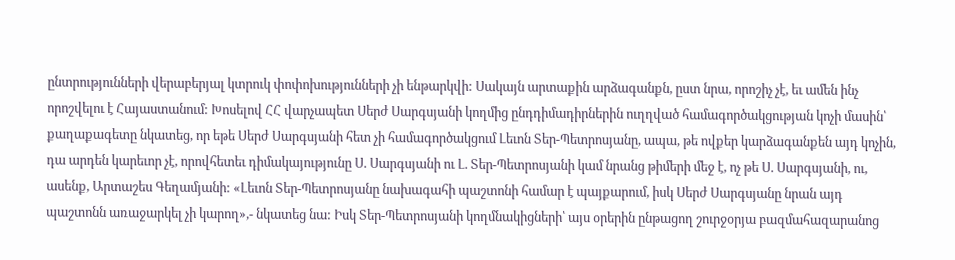ընտրությունների վերաբերյալ կտրուկ փոփոխությունների չի ենթարկվի: Սակայն արտաքին արձագանքն, ըստ նրա, որոշիչ չէ, եւ ամեն ինչ որոշվելու է Հայաստանում: Խոսելով ՀՀ վարչապետ Սերժ Սարգսյանի կողմից ընդդիմադիրներին ուղղված համագործակցության կոչի մասին՝ քաղաքագետը նկատեց, որ եթե Սերժ Սարգսյանի հետ չի համագործակցում Լեւոն Տեր-Պետրոսյանը, ապա, թե ովքեր կարձագանքեն այդ կոչին, դա արդեն կարեւոր չէ, որովհետեւ դիմակայությունը Ս. Սարգսյանի ու Լ. Տեր-Պետրոսյանի կամ նրանց թիմերի մեջ է, ոչ թե Ս. Սարգսյանի, ու, ասենք, Արտաշես Գեղամյանի: «Լեւոն Տեր-Պետրոսյանը նախագահի պաշտոնի համար է պայքարում, իսկ Սերժ Սարգսյանը նրան այդ պաշտոնն առաջարկել չի կարող»,- նկատեց նա: Իսկ Տեր-Պետրոսյանի կողմնակիցների՝ այս օրերին ընթացող շուրջօրյա բազմահազարանոց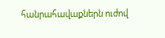հանրահավաքներն ուժով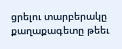ցրելու տարբերակը քաղաքագետը թեեւ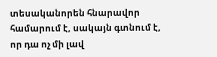տեսականորեն հնարավոր համարում է, սակայն գտնում է, որ դա ոչ մի լավ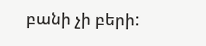բանի չի բերի: